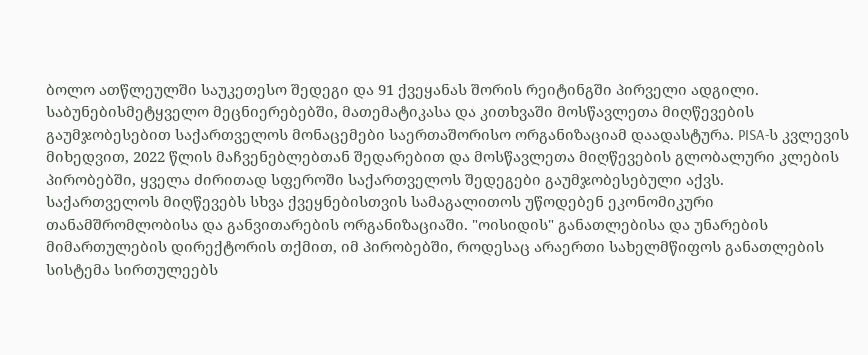ბოლო ათწლეულში საუკეთესო შედეგი და 91 ქვეყანას შორის რეიტინგში პირველი ადგილი. საბუნებისმეტყველო მეცნიერებებში, მათემატიკასა და კითხვაში მოსწავლეთა მიღწევების გაუმჯობესებით საქართველოს მონაცემები საერთაშორისო ორგანიზაციამ დაადასტურა. PISA-ს კვლევის მიხედვით, 2022 წლის მაჩვენებლებთან შედარებით და მოსწავლეთა მიღწევების გლობალური კლების პირობებში, ყველა ძირითად სფეროში საქართველოს შედეგები გაუმჯობესებული აქვს.
საქართველოს მიღწევებს სხვა ქვეყნებისთვის სამაგალითოს უწოდებენ ეკონომიკური თანამშრომლობისა და განვითარების ორგანიზაციაში. "ოისიდის" განათლებისა და უნარების მიმართულების დირექტორის თქმით, იმ პირობებში, როდესაც არაერთი სახელმწიფოს განათლების სისტემა სირთულეებს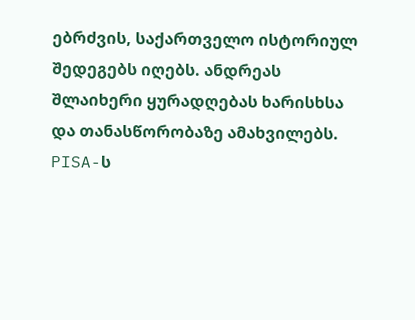ებრძვის, საქართველო ისტორიულ შედეგებს იღებს. ანდრეას შლაიხერი ყურადღებას ხარისხსა და თანასწორობაზე ამახვილებს.
PISA-ს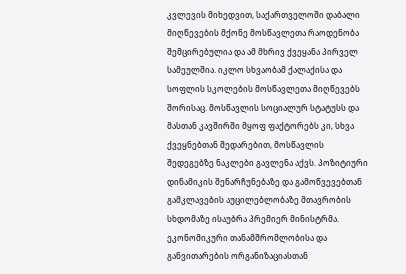კვლევის მიხედვით, საქართველოში დაბალი მიღწევების მქონე მოსწავლეთა რაოდენობა შემცირებულია და ამ მხრივ ქვეყანა პირველ სამეულშია. იკლო სხვაობამ ქალაქისა და სოფლის სკოლების მოსწავლეთა მიღწევებს შორისაც. მოსწავლის სოციალურ სტატუსს და მასთან კავშირში მყოფ ფაქტორებს კი, სხვა ქვეყნებთან შედარებით, მოსწავლის შედეგებზე ნაკლები გავლენა აქვს. პოზიტიური დინამიკის შენარჩუნებაზე და გამოწვევებთან გამკლავების აუცილებლობაზე მთავრობის სხდომაზე ისაუბრა პრემიერ მინისტრმა.
ეკონომიკური თანამშრომლობისა და განვითარების ორგანიზაციასთან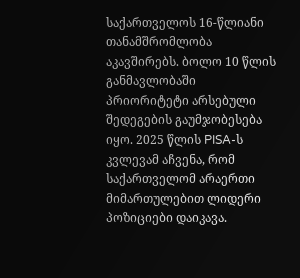საქართველოს 16-წლიანი თანამშრომლობა აკავშირებს. ბოლო 10 წლის განმავლობაში პრიორიტეტი არსებული შედეგების გაუმჯობესება იყო. 2025 წლის PISA-ს კვლევამ აჩვენა, რომ საქართველომ არაერთი მიმართულებით ლიდერი პოზიციები დაიკავა.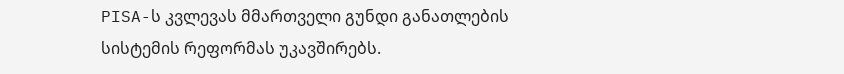PISA-ს კვლევას მმართველი გუნდი განათლების სისტემის რეფორმას უკავშირებს.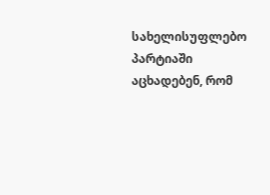სახელისუფლებო პარტიაში აცხადებენ, რომ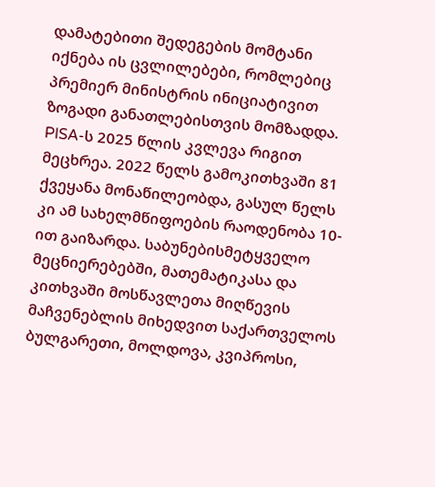დამატებითი შედეგების მომტანი იქნება ის ცვლილებები, რომლებიც პრემიერ მინისტრის ინიციატივით ზოგადი განათლებისთვის მომზადდა.
PISA-ს 2025 წლის კვლევა რიგით მეცხრეა. 2022 წელს გამოკითხვაში 81 ქვეყანა მონაწილეობდა, გასულ წელს კი ამ სახელმწიფოების რაოდენობა 10-ით გაიზარდა. საბუნებისმეტყველო მეცნიერებებში, მათემატიკასა და კითხვაში მოსწავლეთა მიღწევის მაჩვენებლის მიხედვით საქართველოს ბულგარეთი, მოლდოვა, კვიპროსი,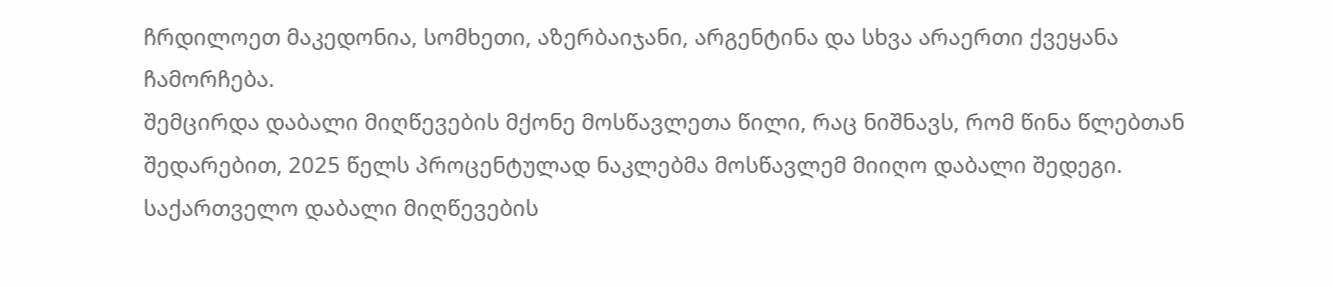ჩრდილოეთ მაკედონია, სომხეთი, აზერბაიჯანი, არგენტინა და სხვა არაერთი ქვეყანა ჩამორჩება.
შემცირდა დაბალი მიღწევების მქონე მოსწავლეთა წილი, რაც ნიშნავს, რომ წინა წლებთან შედარებით, 2025 წელს პროცენტულად ნაკლებმა მოსწავლემ მიიღო დაბალი შედეგი. საქართველო დაბალი მიღწევების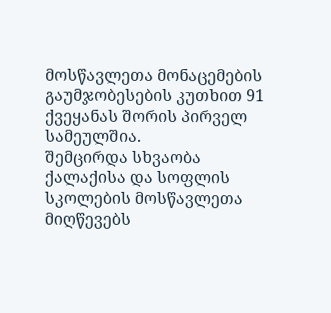მოსწავლეთა მონაცემების გაუმჯობესების კუთხით 91 ქვეყანას შორის პირველ სამეულშია.
შემცირდა სხვაობა ქალაქისა და სოფლის სკოლების მოსწავლეთა მიღწევებს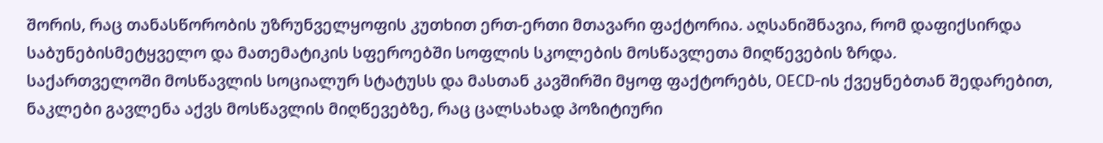შორის, რაც თანასწორობის უზრუნველყოფის კუთხით ერთ-ერთი მთავარი ფაქტორია. აღსანიშნავია, რომ დაფიქსირდა საბუნებისმეტყველო და მათემატიკის სფეროებში სოფლის სკოლების მოსწავლეთა მიღწევების ზრდა.
საქართველოში მოსწავლის სოციალურ სტატუსს და მასთან კავშირში მყოფ ფაქტორებს, OECD-ის ქვეყნებთან შედარებით, ნაკლები გავლენა აქვს მოსწავლის მიღწევებზე, რაც ცალსახად პოზიტიური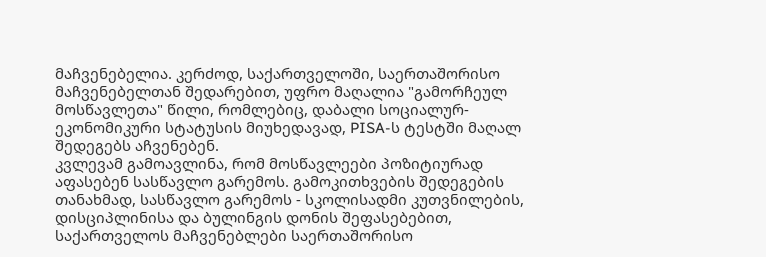მაჩვენებელია. კერძოდ, საქართველოში, საერთაშორისო მაჩვენებელთან შედარებით, უფრო მაღალია "გამორჩეულ მოსწავლეთა" წილი, რომლებიც, დაბალი სოციალურ-ეკონომიკური სტატუსის მიუხედავად, PISA-ს ტესტში მაღალ შედეგებს აჩვენებენ.
კვლევამ გამოავლინა, რომ მოსწავლეები პოზიტიურად აფასებენ სასწავლო გარემოს. გამოკითხვების შედეგების თანახმად, სასწავლო გარემოს - სკოლისადმი კუთვნილების, დისციპლინისა და ბულინგის დონის შეფასებებით, საქართველოს მაჩვენებლები საერთაშორისო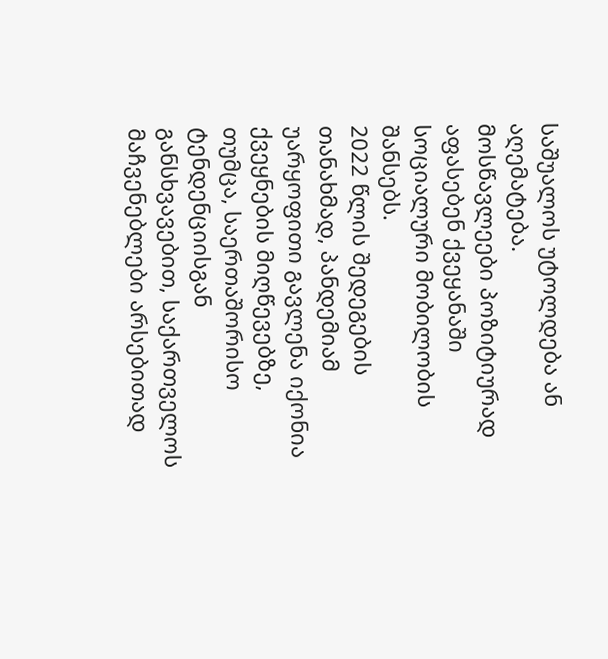საშუალოს უტოლდება ან აღემატება.
მოსწავლეები პოზიტიურად აფასებენ ქვეყანაში სოციალური მობილობის შანსებს.
2022 წლის შედეგების თანახმად, პანდემიამ უარყოფითი გავლენა იქონია ქვეყნების მიღწევებზე, თუმცა, საერთაშორისო ტენდენციისგან განსხვავებით, საქართველოს მაჩვენებლები არსებითად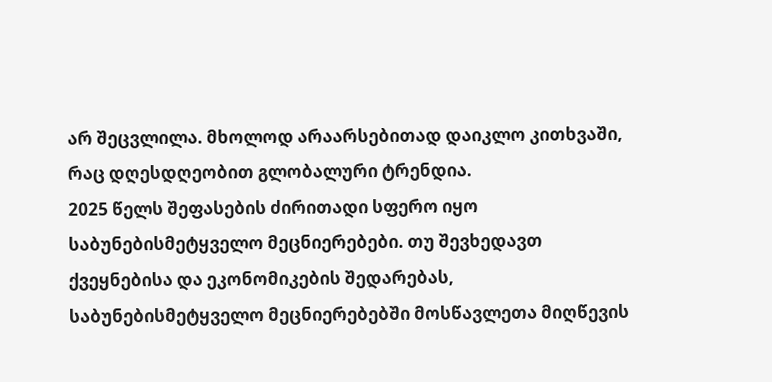არ შეცვლილა. მხოლოდ არაარსებითად დაიკლო კითხვაში, რაც დღესდღეობით გლობალური ტრენდია.
2025 წელს შეფასების ძირითადი სფერო იყო საბუნებისმეტყველო მეცნიერებები. თუ შევხედავთ ქვეყნებისა და ეკონომიკების შედარებას, საბუნებისმეტყველო მეცნიერებებში მოსწავლეთა მიღწევის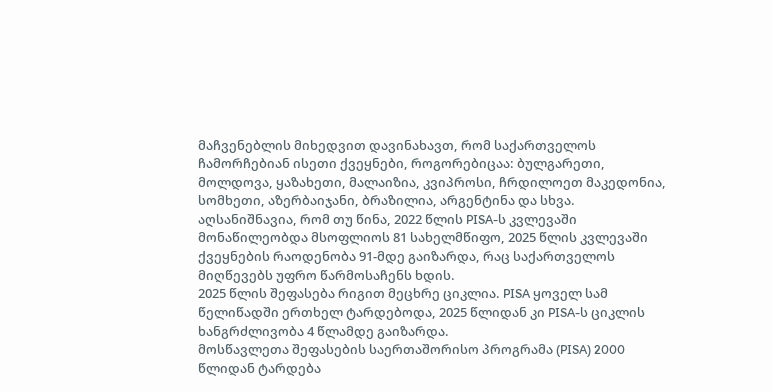მაჩვენებლის მიხედვით დავინახავთ, რომ საქართველოს ჩამორჩებიან ისეთი ქვეყნები, როგორებიცაა: ბულგარეთი, მოლდოვა, ყაზახეთი, მალაიზია, კვიპროსი, ჩრდილოეთ მაკედონია, სომხეთი, აზერბაიჯანი, ბრაზილია, არგენტინა და სხვა.
აღსანიშნავია, რომ თუ წინა, 2022 წლის PISA-ს კვლევაში მონაწილეობდა მსოფლიოს 81 სახელმწიფო, 2025 წლის კვლევაში ქვეყნების რაოდენობა 91-მდე გაიზარდა, რაც საქართველოს მიღწევებს უფრო წარმოსაჩენს ხდის.
2025 წლის შეფასება რიგით მეცხრე ციკლია. PISA ყოველ სამ წელიწადში ერთხელ ტარდებოდა, 2025 წლიდან კი PISA-ს ციკლის ხანგრძლივობა 4 წლამდე გაიზარდა.
მოსწავლეთა შეფასების საერთაშორისო პროგრამა (PISA) 2000 წლიდან ტარდება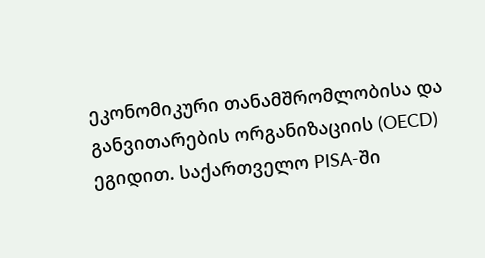ეკონომიკური თანამშრომლობისა და განვითარების ორგანიზაციის (OECD) ეგიდით. საქართველო PISA-ში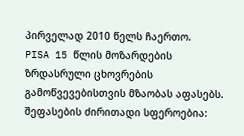პირველად 2010 წელს ჩაერთო.
PISA 15 წლის მოზარდების ზრდასრული ცხოვრების გამოწვევებისთვის მზაობას აფასებს. შეფასების ძირითადი სფეროებია: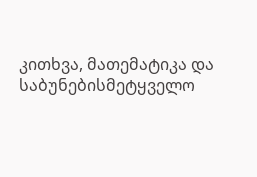კითხვა, მათემატიკა და საბუნებისმეტყველო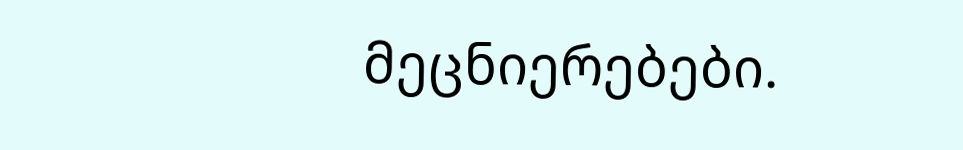მეცნიერებები.